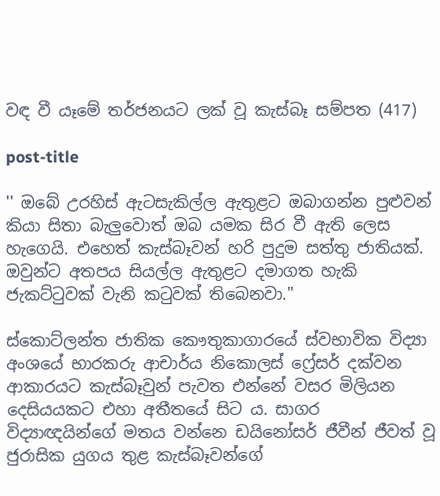වඳ වී යෑමේ තර්ජනයට ලක් වූ කැස්බෑ සම්පත (417)

post-title

'' ඔබේ උරහිස් ඇටසැකිල්ල ඇතුළට ඔබාගන්න පුළුවන් කියා සිතා බැලුවොත් ඔබ යමක සිර වී ඇති ලෙස හැගෙයි. එහෙත් කැස්බෑවන් හරි පුදුම සත්තු ජාතියක්. ඔවුන්ට අතපය සියල්ල ඇතුළට දමාගත හැකි ජැකට්ටුවක් වැනි කටුවක් තිබෙනවා.''

ස්කොට්ලන්ත ජාතික කෞතුකාගාරයේ ස්වභාවික විද්‍යා අංශයේ භාරකරු ආචාර්ය නිකොලස් ෆ්‍රේසර් දක්වන ආකාරයට කැස්බෑවුන් පැවත එන්නේ වසර මිලියන දෙසියයකට එහා අතීතයේ සිට ය. සාගර විද්‍යාඥයින්ගේ මතය වන්නෙ ඩයිනෝසර් ජීවීන් ජීවත් වූ ජුරාසික යුගය තුළ කැස්බෑවන්ගේ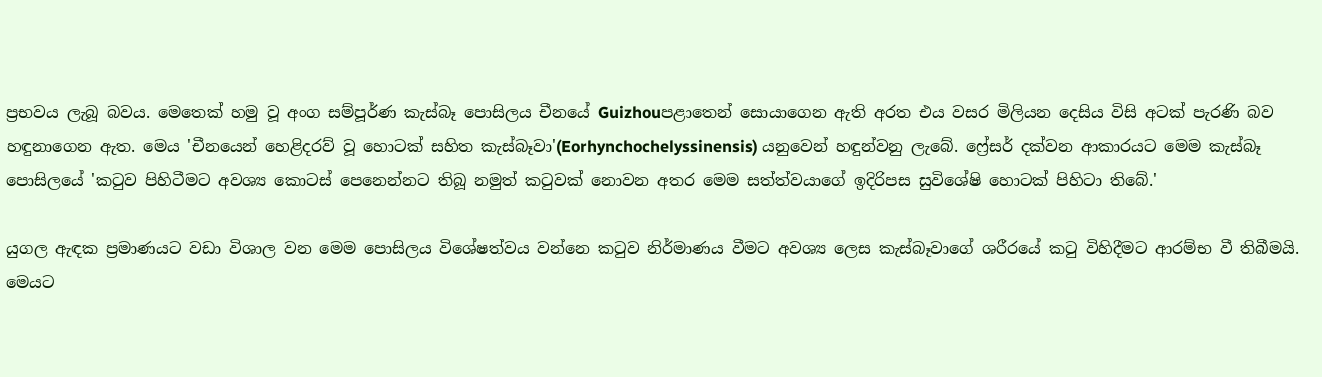ප්‍රභවය ලැබූ බවය. මෙතෙක් හමු වූ අංග සම්පූර්ණ කැස්බෑ පොසිලය චීනයේ Guizhouපළාතෙන් සොයාගෙන ඇති අරත එය වසර මිලියන දෙසිය විසි අටක් පැරණි බව හඳුනාගෙන ඇත. මෙය 'චීනයෙන් හෙළිදරව් වූ හොටක් සහිත කැස්බෑවා'(Eorhynchochelyssinensis) යනුවෙන් හඳුන්වනු ලැබේ. ෆ්‍රේසර් දක්වන ආකාරයට මෙම කැස්බෑ පොසිලයේ 'කටුව පිහිටීමට අවශ්‍ය කොටස් පෙනෙන්නට තිබූ නමුත් කටුවක් නොවන අතර මෙම සත්ත්වයාගේ ඉදිරිපස සුවිශේෂි හොටක් පිහිටා තිබේ.'

යුගල ඇඳක ප්‍රමාණයට වඩා විශාල වන මෙම පොසිලය විශේෂත්වය වන්නෙ කටුව නිර්මාණය වීමට අවශ්‍ය ලෙස කැස්බෑවාගේ ශරීරයේ කටු විහිදීමට ආරම්භ වී තිබීමයි. මෙයට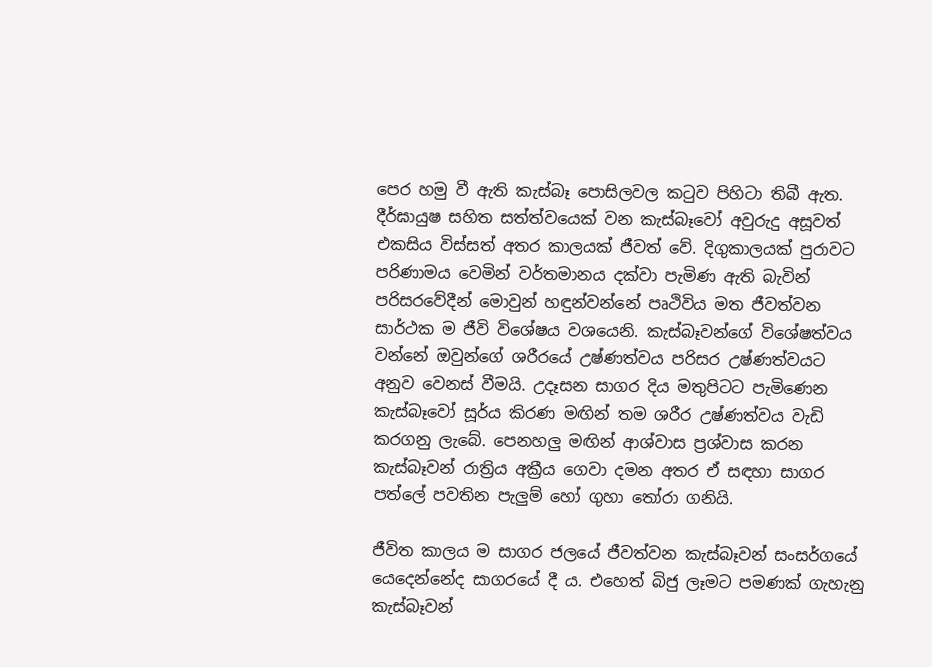පෙර හමු වී ඇති කැස්බෑ පොසිලවල කටුව පිහිටා තිබී ඇත. දීර්ඝායුෂ සහිත සත්ත්වයෙක් වන කැස්බෑවෝ අවුරුදු අසූවත් එකසිය විස්සත් අතර කාලයක් ජීවත් වේ. දිගුකාලයක් පුරාවට පරිණාමය වෙමින් වර්තමානය දක්වා පැමිණ ඇති බැවින් පරිසරවේදීන් මොවුන් හඳුන්වන්නේ පෘථිවිය මත ජීවත්වන සාර්ථක ම ජීවි විශේෂය වශයෙනි. කැස්බෑවන්ගේ විශේෂත්වය වන්නේ ඔවුන්ගේ ශරීරයේ උෂ්ණත්වය පරිසර උෂ්ණත්වයට අනුව වෙනස් වීමයි. උදෑසන සාගර දිය මතුපිටට පැමිණෙන කැස්බෑවෝ සූර්ය කිරණ මඟින් තම ශරීර උෂ්ණත්වය වැඩි කරගනු ලැබේ. පෙනහලු මඟින් ආශ්වාස ප්‍රශ්වාස කරන කැස්බෑවන් රාත්‍රිය අක්‍රීය ගෙවා දමන අතර ඒ සඳහා සාගර පත්ලේ පවතින පැලුම් හෝ ගුහා තෝරා ගනියි.

ජීවිත කාලය ම සාගර ජලයේ ජීවත්වන කැස්බෑවන් සංසර්ගයේ යෙදෙන්නේද සාගරයේ දී ය. එහෙත් බිජු ලෑමට පමණක් ගැහැනු කැස්බෑවන්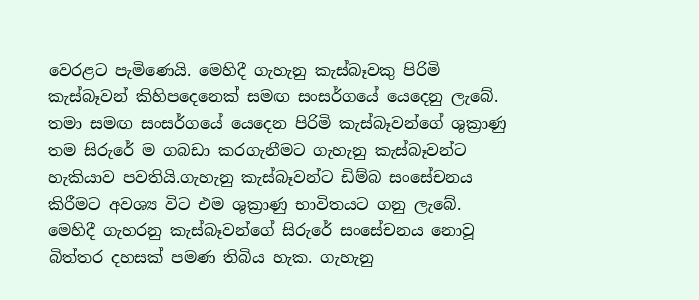වෙරළට පැමිණෙයි. මෙහිදී ගැහැනු කැස්බෑවකු පිරිමි කැස්බෑවන් කිහිපදෙනෙක් සමඟ සංසර්ගයේ යෙදෙනු ලැබේ. තමා සමඟ සංසර්ගයේ යෙදෙන පිරිමි කැස්බෑවන්ගේ ශුක්‍රාණු තම සිරුරේ ම ගබඩා කරගැනීමට ගැහැනු කැස්බෑවන්ට හැකියාව පවතියි.ගැහැනු කැස්බෑවන්ට ඩිම්බ සංසේචනය කිරීමට අවශ්‍ය විට එම ශුක්‍රාණු භාවිතයට ගනු ලැබේ. මෙහිදී ගැහරනු කැස්බෑවන්ගේ සිරුරේ සංසේචනය නොවූ බිත්තර දහසක් පමණ තිබිය හැක. ගැහැනු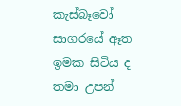කැස්බෑවෝ සාගරයේ ඈත ඉමක සිටිය ද තමා උපන්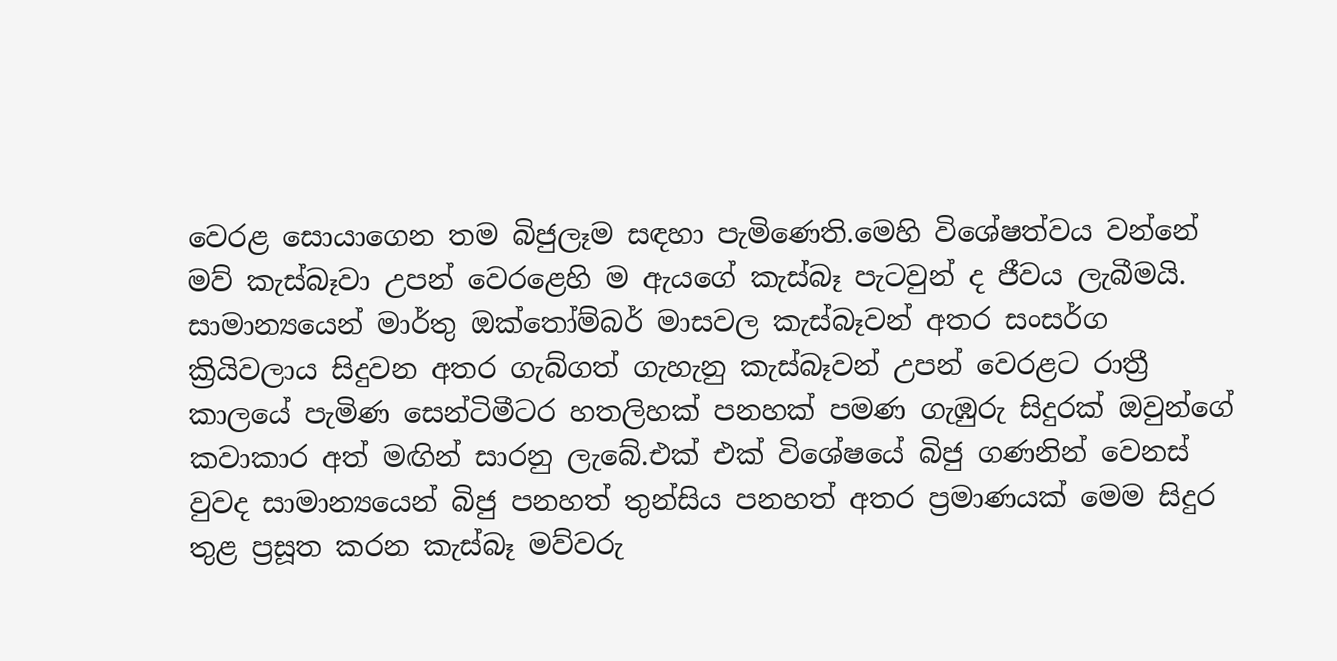වෙරළ සොයාගෙන තම බිජුලෑම සඳහා පැමිණෙති.මෙහි විශේෂත්වය වන්නේ මව් කැස්බෑවා උපන් වෙරළෙහි ම ඇයගේ කැස්බෑ පැටවුන් ද ජීවය ලැබීමයි. සාමාන්‍යයෙන් මාර්තු ඔක්තෝම්බර් මාසවල කැස්බෑවන් අතර සංසර්ග ක්‍රියිවලාය සිදුවන අතර ගැබ්ගත් ගැහැනු කැස්බෑවන් උපන් වෙරළට රාත්‍රී කාලයේ පැමිණ සෙන්ටිමීටර හතලිහක් පනහක් පමණ ගැඹුරු සිදුරක් ඔවුන්ගේ කවාකාර අත් මඟින් සාරනු ලැබේ.එක් එක් විශේෂයේ බිජු ගණනින් වෙනස් වුවද සාමාන්‍යයෙන් බිජු පනහත් තුන්සිය පනහත් අතර ප්‍රමාණයක් මෙම සිදුර තුළ ප්‍රසූත කරන කැස්බෑ මව්වරු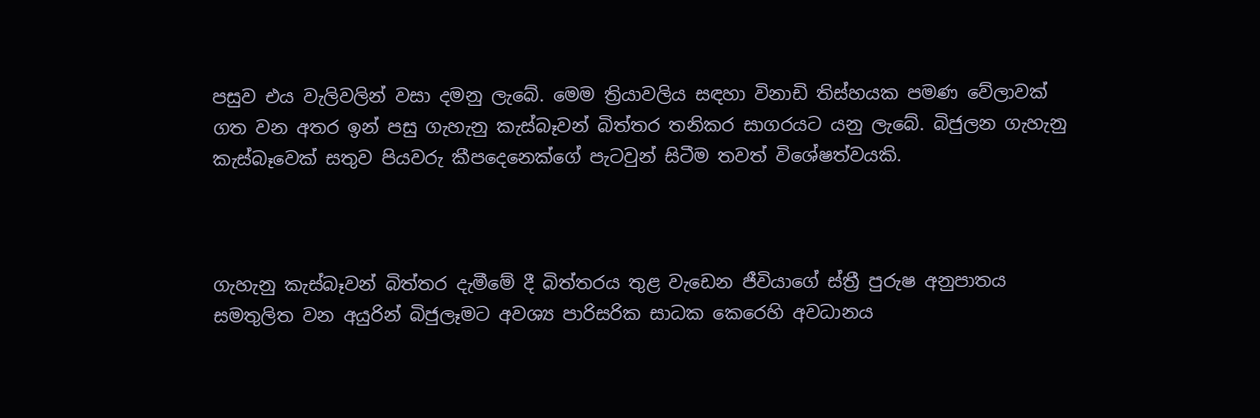පසුව එය වැලිවලින් වසා දමනු ලැබේ. මෙම ත්‍රියාවලිය සඳහා විනාඩි තිස්හයක පමණ වේලාවක් ගත වන අතර ඉන් පසු ගැහැනු කැස්බෑවන් බිත්තර තනිකර සාගරයට යනු ලැබේ. බිජුලන ගැහැනු කැස්බෑවෙක් සතුව පියවරු කීපදෙනෙක්ගේ පැටවුන් සිටීම තවත් විශේෂත්වයකි.



ගැහැනු කැස්බෑවන් බිත්තර දැමීමේ දී බිත්තරය තුළ වැඩෙන ජීවියාගේ ස්ත්‍රී පුරුෂ අනුපාතය සමතුලිත වන අයුරින් බිජුලෑමට අවශ්‍ය පාරිසරික සාධක කෙරෙහි අවධානය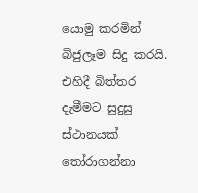යොමු කරමින් බිජුලෑම සිදු කරයි. එහිදී බිත්තර දැමීමට සුදුසු ස්ථානයක් තෝරාගන්නා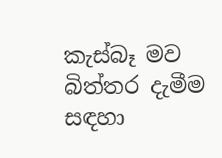කැස්බෑ මව බිත්තර දැමීම සඳහා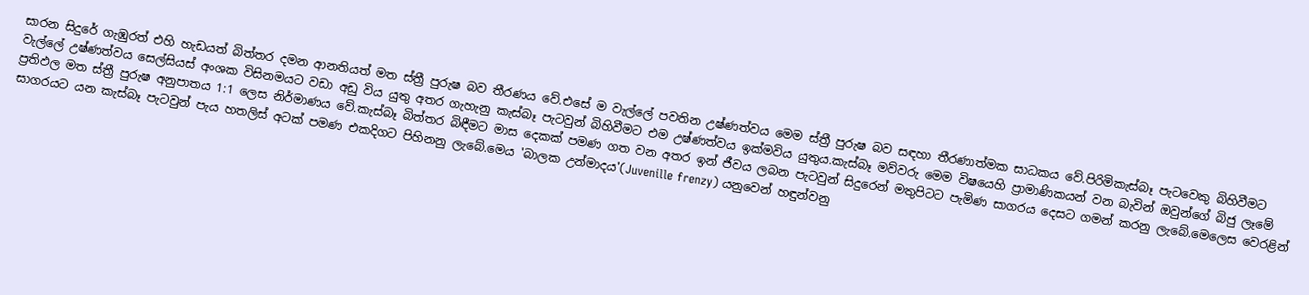සාරන සිදුරේ ගැඹුරත් එහි හැඩයත් බිත්තර දමන ආනතියත් මත ස්ත්‍රී පුරුෂ බව තීරණය වේ.එසේ ම වැල්ලේ පවතින උෂ්ණත්වය මෙම ස්ත්‍රී පුරුෂ බව සඳහා තීරණාත්මක සාධකය වේ.පිරිමිකැස්බෑ පැටවෙකු බිහිවීමට වැල්ලේ උෂ්ණත්වය සෙල්සියස් අංශක විසිනමයට වඩා අඩු විය යුතු අතර ගැහැනු කැස්බෑ පැටවුන් බිහිවීමට එම උෂ්ණත්වය ඉක්මවිය යුතුය.කැස්බෑ මව්වරු මෙම විෂයෙහි ප්‍රාමාණිකයන් වන බැවින් ඔවුන්ගේ බිජු ලෑමේ ප්‍රතිඵල මත ස්ත්‍රී පුරුෂ අනුපාතය 1:1 ලෙස නිර්මාණය වේ.කැස්බෑ බිත්තර බිඳීමට මාස දෙකක් පමණ ගත වන අතර ඉන් ජීවය ලබන පැටවුන් සිදුරෙන් මතුපිටට පැමිණ සාගරය දෙසට ගමන් කරනු ලැබේ.මෙලෙස වෙරළින් සාගරයට යන කැස්බෑ පැටවුන් පැය හතලිස් අටක් පමණ එකදිගට පිහිනනු ලැබේ.මෙය 'බාලක උන්මාදය'(Juvenille frenzy) යනුවෙන් හඳුන්වනු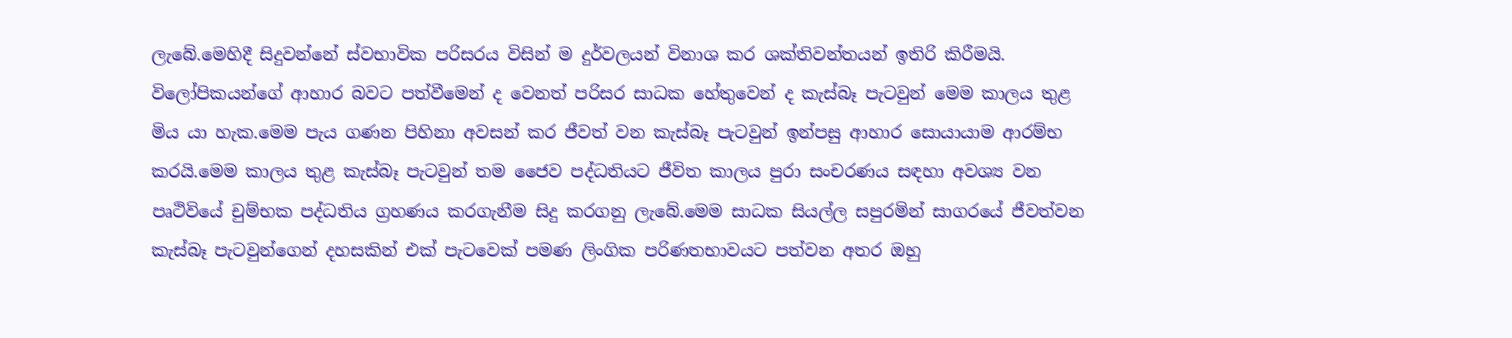ලැබේ.මෙහිදී සිදුවන්නේ ස්වභාවික පරිසරය විසින් ම දුර්වලයන් විනාශ කර ශක්තිවන්තයන් ඉතිරි කිරීමයි. විලෝපිකයන්ගේ ආහාර බවට පත්වීමෙන් ද වෙනත් පරිසර සාධක හේතුවෙන් ද කැස්බෑ පැටවුන් මෙම කාලය තුළ මිය යා හැක.මෙම පැය ගණන පිහිනා අවසන් කර ජීවත් වන කැස්බෑ පැටවුන් ඉන්පසු ආහාර සොයායාම ආරම්භ කරයි.මෙම කාලය තුළ කැස්බෑ පැටවුන් තම ජෛව පද්ධතියට ජීවිත කාලය පුරා සංචරණය සඳහා අවශ්‍ය වන පෘථිවියේ චුම්භක පද්ධතිය ග්‍රහණය කරගැනීම සිදු කරගනු ලැබේ.මෙම සාධක සියල්ල සපුරමින් සාගරයේ ජීවත්වන කැස්බෑ පැටවුන්ගෙන් දහසකින් එක් පැටවෙක් පමණ ලිංගික පරිණතභාවයට පත්වන අතර ඔහු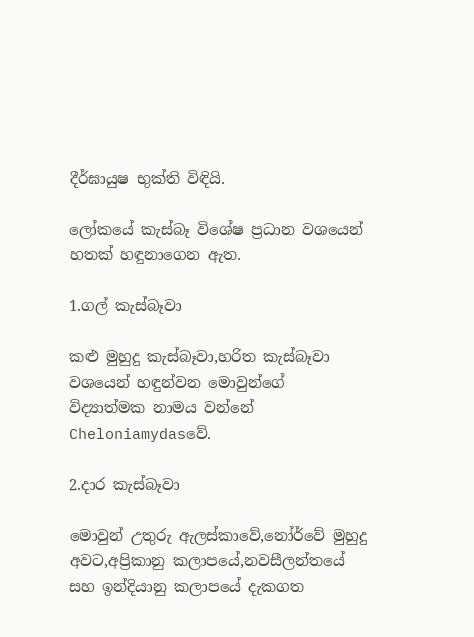දීර්ඝායුෂ භුක්ති විඳියි.

ලෝකයේ කැස්බෑ විශේෂ ප්‍රධාන වශයෙන් හතක් හඳුනාගෙන ඇත.

1.ගල් කැස්බෑවා

කළු මුහුදු කැස්බෑවා,හරිත කැස්බෑවා වශයෙන් හඳුන්වන මොවුන්ගේ විද්‍යාත්මක නාමය වන්නේ Cheloniamydasවේ.

2.දාර කැස්බෑවා

මොවුන් උතුරු ඇලස්කාවේ,නෝර්වේ මුහුදු අවට,අප්‍රිකානු කලාපයේ,නවසීලන්තයේ සහ ඉන්දියානු කලාපයේ දැකගත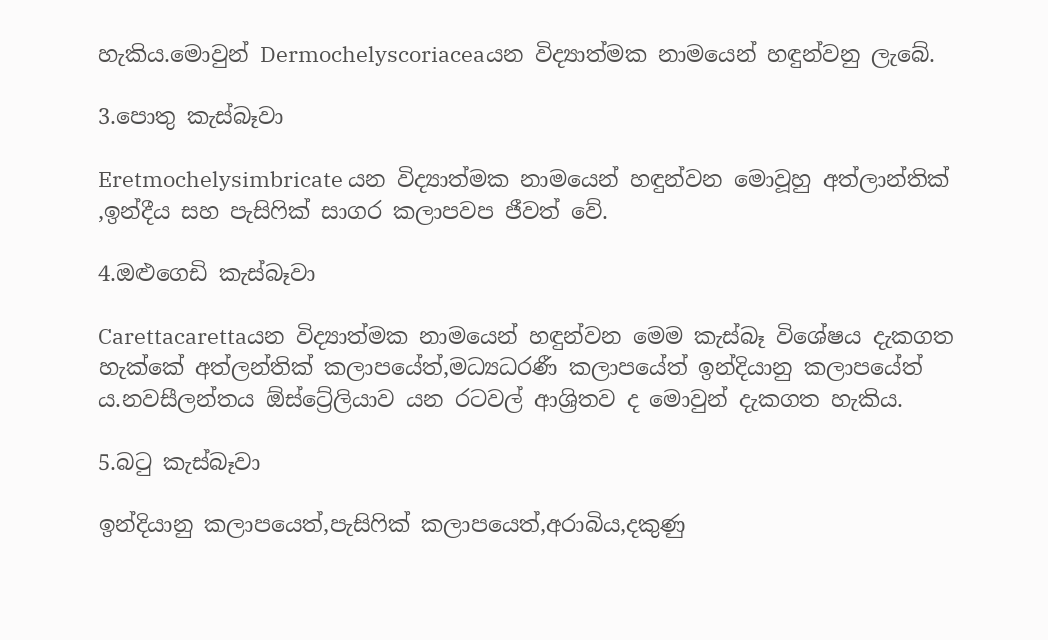හැකිය.මොවුන් Dermochelyscoriaceaයන විද්‍යාත්මක නාමයෙන් හඳුන්වනු ලැබේ.

3.පොතු කැස්බෑවා

Eretmochelysimbricate යන විද්‍යාත්මක නාමයෙන් හඳුන්වන මොවූහු අත්ලාන්තික් ,ඉන්දීය සහ පැසිෆික් සාගර කලාපවප ජීවත් වේ.

4.ඔළුගෙඩි කැස්බෑවා

Carettacarettaයන විද්‍යාත්මක නාමයෙන් හඳුන්වන මෙම කැස්බෑ විශේෂය දැකගත හැක්කේ අත්ලන්තික් කලාපයේත්,මධ්‍යධරණී කලාපයේත් ඉන්දියානු කලාපයේත් ය.නවසීලන්තය ඕස්ට්‍රේලියාව යන රටවල් ආශ්‍රිතව ද මොවුන් දැකගත හැකිය.

5.බටු කැස්බෑවා

ඉන්දියානු කලාපයෙත්,පැසිෆික් කලාපයෙත්,අරාබිය,දකුණු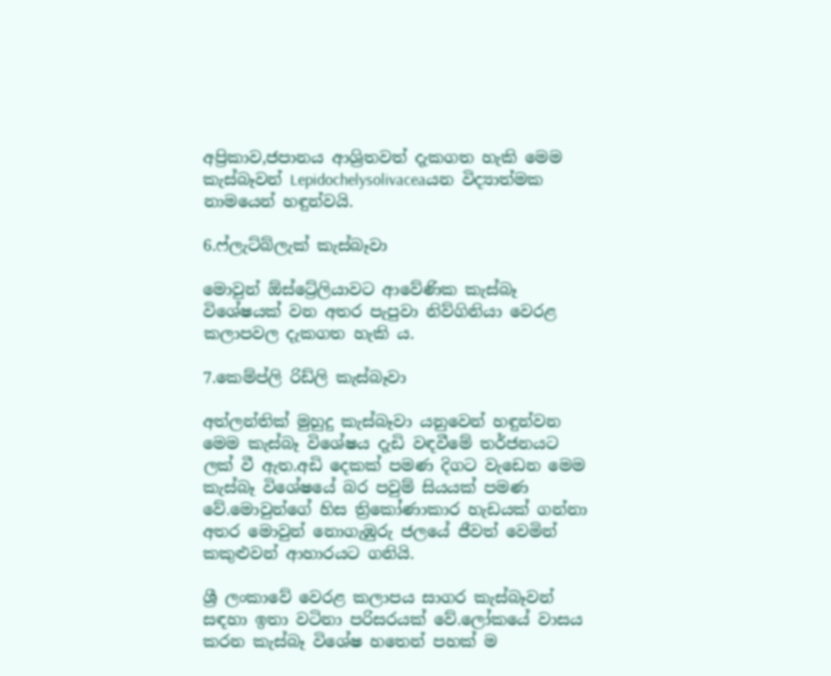අප්‍රිකාව,ජපානය ආශ්‍රිතවත් දැකගත හැකි මෙම කැස්බෑවන් Lepidochelysolivaceaයන විද්‍යාත්මක නාමයෙන් හඳුන්වයි.

6.ෆ්ලැට්බ්ලැක් කැස්බෑවා

මොවුන් ඕස්ට්‍රේලියාවට ආවේණික කැස්බෑ විශේෂයක් වන අතර පැපුවා නිව්ගිනියා වෙරළ කලාපවල දැකගත හැකි ය.

7.කෙම්ප්ලි රිඩ්ලි කැස්බෑවා

අත්ලන්තික් මුහුදු කැස්බෑවා යනුවෙන් හඳුන්වන මෙම කැස්බෑ විශේෂය දැඩි වඳවීමේ තර්ජනයට ලක් වී ඇත.අඩි දෙකක් පමණ දිගට වැඩෙන මෙම කැස්බෑ විශේෂයේ බර පවුම් සියයක් පමණ වේ.මොවුන්ගේ හිස ත්‍රිකෝණාකාර හැඩයක් ගන්නා අතර මොවුන් නොගැඹුරු ජලයේ ජීවත් වෙමින් කකුළුවන් ආහාරයට ගනියි.

ශ්‍රී ලංකාවේ වෙරළ කලාපය සාගර කැස්බෑවන් සඳහා ඉතා වටිනා පරිසරයක් වේ.ලෝකයේ වාසය කරන කැස්බෑ විශේෂ හතෙන් පහක් ම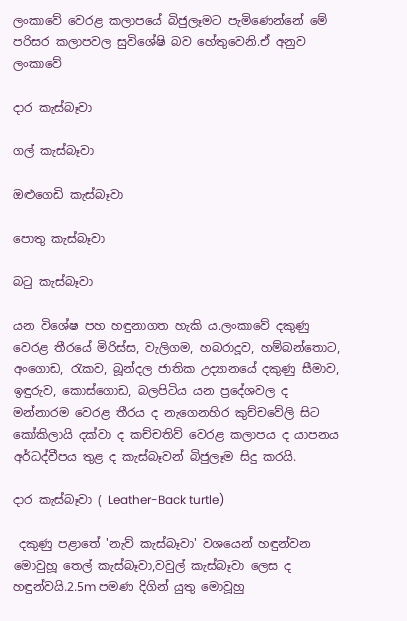ලංකාවේ වෙරළ කලාපයේ බිජුලෑමට පැමිණෙන්නේ මේ පරිසර කලාපවල සුවිශේෂි බව හේතුවෙනි.ඒ අනුව ලංකාවේ

දාර කැස්බෑවා

ගල් කැස්බෑවා

ඔළුගෙඩි කැස්බෑවා

පොතු කැස්බෑවා

බටු කැස්බෑවා

යන විශේෂ පහ හඳුනාගත හැකි ය.ලංකාවේ දකුණු වෙරළ තීරයේ මිරිස්ස, වැලිගම, හබරාදූව, හම්බන්තොට, අංගොඩ, රැකව, බූන්දල ජාතික උද්‍යානයේ දකුණු සීමාව, ඉඳුරුව, කොස්ගොඩ, බලපිටිය යන ප්‍රදේශවල ද මන්නාරම වෙරළ තීරය ද නැගෙනහිර කුච්චවේලි සිට කෝකිලායි දක්වා ද කච්චතිව් වෙරළ කලාපය ද යාපනය අර්ධද්වීපය තුළ ද කැස්බෑවන් බිජුලෑම සිදු කරයි.

දාර කැස්බෑවා ( Leather-Back turtle)

 දකුණු පළාතේ 'නැව් කැස්බෑවා' වශයෙන් හඳුන්වන මොවුහූ තෙල් කැස්බෑවා,වවුල් කැස්බෑවා ලෙස ද හඳුන්වයි.2.5m පමණ දිගින් යුතු මොවූහු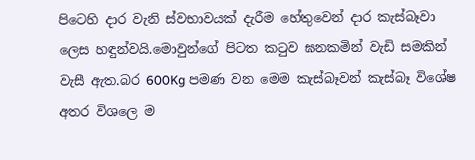පිටෙහි දාර වැනි ස්වභාවයක් දැරීම හේතුවෙන් දාර කැස්බෑවා ලෙස හඳුන්වයි.මොවුන්ගේ පිටත කටුව ඝනකමින් වැඩි සමකින් වැසී ඇත.බර 600Kg පමණ වන මෙම කැස්බෑවන් කැස්බෑ විශේෂ අතර විශලෙ ම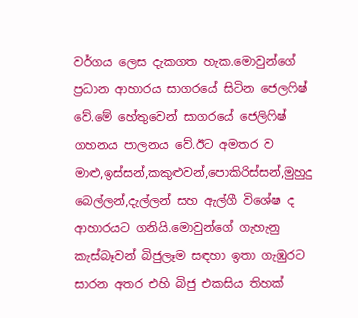වර්ගය ලෙස දැකගත හැක.මොවුන්ගේ ප්‍රධාන ආහාරය සාගරයේ සිටින ජෙලෆිෂ් වේ.මේ හේතුවෙන් සාගරයේ ජෙලිෆිෂ් ගහනය පාලනය වේ.ඊට අමතර ව මාළු,ඉස්සන්,කකුළුවන්,පොකිරිස්සන්,මුහුදු බෙල්ලන්,දැල්ලන් සහ ඇල්ගී විශේෂ ද ආහාරයට ගනියි.මොවුන්ගේ ගැහැනු කැස්බෑවන් බිජුලෑම සඳහා ඉතා ගැඹුරට සාරන අතර එහි බිජු එකසිය තිහක්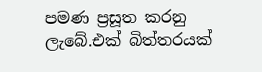පමණ ප්‍රසූත කරනු ලැබේ.එක් බිත්තරයක්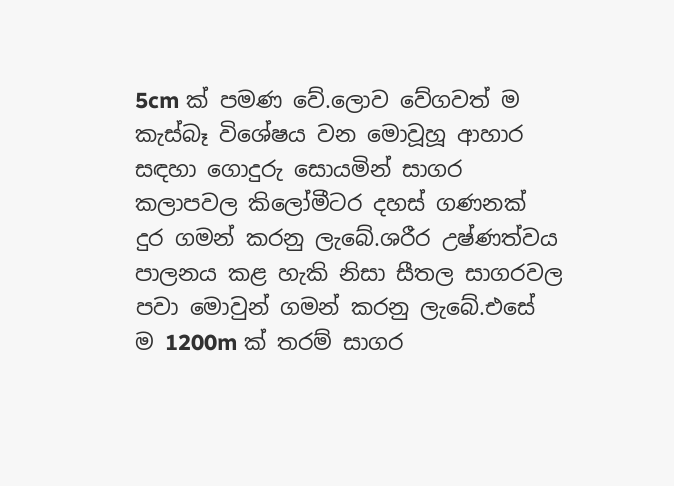5cm ක් පමණ වේ.ලොව වේගවත් ම කැස්බෑ විශේෂය වන මොවූහූ ආහාර සඳහා ගොදුරු සොයමින් සාගර කලාපවල කිලෝමීටර දහස් ගණනක් දුර ගමන් කරනු ලැබේ.ශරීර උෂ්ණත්වය පාලනය කළ හැකි නිසා සීතල සාගරවල පවා මොවුන් ගමන් කරනු ලැබේ.එසේ ම 1200m ක් තරම් සාගර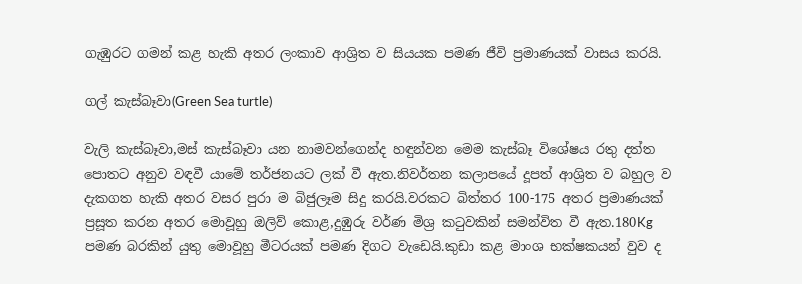ගැඹුරට ගමන් කළ හැකි අතර ලංකාව ආශ්‍රිත ව සියයක පමණ ජීවි ප්‍රමාණයක් වාසය කරයි.

ගල් කැස්බෑවා(Green Sea turtle)

වැලි කැස්බෑවා,මස් කැස්බෑවා යන නාමවන්ගෙන්ද හඳුන්වන මෙම කැස්බෑ විශේෂය රතු දත්ත පොතට අනුව වඳවී යාමේ තර්ජනයට ලක් වී ඇත.නිවර්තන කලාපයේ දූපත් ආශ්‍රිත ව බහුල ව දැකගත හැකි අතර වසර පුරා ම බිජුලෑම සිදු කරයි.වරකට බිත්තර 100-175 අතර ප්‍රමාණයක් ප්‍රසූත කරන අතර මොවූහු ඔලිව් කොළ,දුඹුරු වර්ණ මිශ්‍ර කටුවකින් සමන්විත වී ඇත.180Kg පමණ බරකින් යුතු මොවූහු මීටරයක් පමණ දිගට වැඩෙයි.කුඩා කළ මාංශ භක්ෂකයන් වුව ද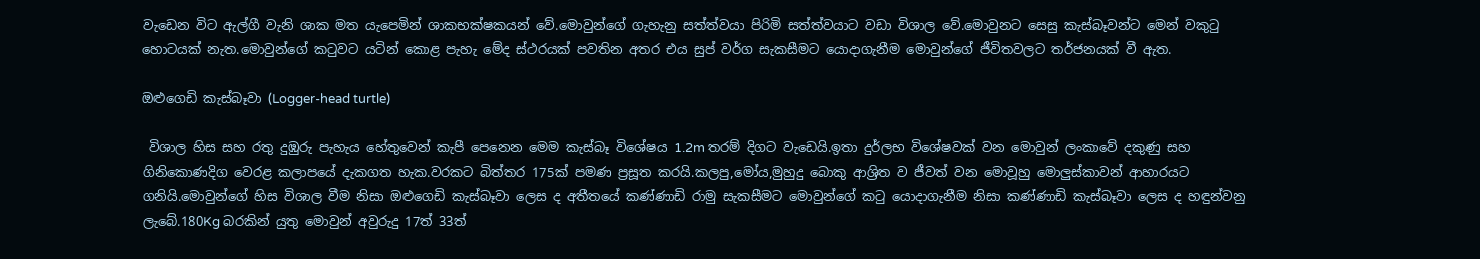වැඩෙන විට ඇල්ගී වැනි ශාක මත යැපෙමින් ශාකභක්ෂකයන් වේ.මොවුන්ගේ ගැහැනු සත්ත්වයා පිරිමි සත්ත්වයාට වඩා විශාල වේ.මොවුනට සෙසු කැස්බෑවන්ට මෙන් වකුටු හොටයක් නැත.මොවුන්ගේ කටුවට යටින් කොළ පැහැ මේද ස්ථරයක් පවතින අතර එය සුප් වර්ග සැකසීමට යොදාගැනීම මොවුන්ගේ ජීවිතවලට තර්ජනයක් වී ඇත.

ඔළුගෙඩි කැස්බෑවා (Logger-head turtle)

 විශාල හිස සහ රතු දුඹුරු පැහැය හේතුවෙන් කැපී පෙනෙන මෙම කැස්බෑ විශේෂය 1.2m තරම් දිගට වැඩෙයි.ඉතා දුර්ලභ විශේෂවක් වන මොවුන් ලංකාවේ දකුණු සහ ගිනිකොණදිග වෙරළ කලාපයේ දැකගත හැක.වරකට බිත්තර 175ක් පමණ ප්‍රසූත කරයි.කලපු,මෝය,මුහුදු බොකු ආශ්‍රිත ව ජීවත් වන මොවූහු මොලුස්කාවන් ආහාරයට ගනියි.මොවුන්ගේ හිස විශාල වීම නිසා ඔළුගෙඩි කැස්බෑවා ලෙස ද අතීතයේ කණ්ණාඩි රාමු සැකසීමට මොවුන්ගේ කටු යොදාගැනීම නිසා කණ්ණාඩි කැස්බෑවා ලෙස ද හඳුන්වනු ලැබේ.180Kg බරකින් යුතු මොවුන් අවුරුදු 17ත් 33ත්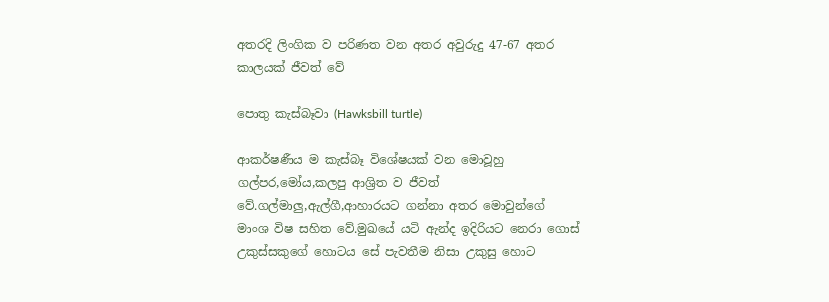අතරදි ලිංගික ව පරිණත වන අතර අවුරුදු 47-67 අතර කාලයක් ජීවත් වේ

පොතු කැස්බෑවා (Hawksbill turtle)

ආකර්ෂණීය ම කැස්බෑ විශේෂයක් වන මොවූහු ගල්පර,මෝය,කලපු ආශ්‍රිත ව ජීවත් වේ.ගල්මාලු,ඇල්ගී,ආහාරයට ගන්නා අතර මොවුන්ගේ මාංශ විෂ සහිත වේ.මුඛයේ යටි ඇන්ද ඉදිරියට නෙරා ගොස් උකුස්සකුගේ හොටය සේ පැවතීම නිසා උකුසු හොට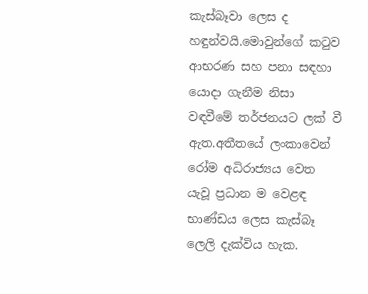කැස්බෑවා ලෙස ද හඳුන්වයි.මොවුන්ගේ කටුව ආභරණ සහ පනා සඳහා යොදා ගැනීම නිසා වඳවීමේ තර්ජනයට ලක් වී ඇත.අතීතයේ ලංකාවෙන් රෝම අධිරාජ්‍යය වෙත යැවූ ප්‍රධාන ම වෙළඳ භාණ්ඩය ලෙස කැස්බෑ ලෙලි දැක්විය හැක.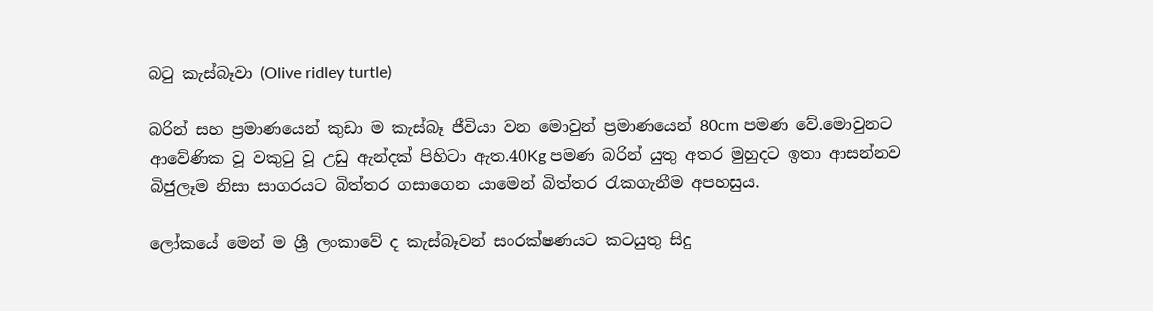බටු කැස්බෑවා (Olive ridley turtle)

බරින් සහ ප්‍රමාණයෙන් කුඩා ම කැස්බෑ ජීවියා වන මොවුන් ප්‍රමාණයෙන් 80cm පමණ වේ.මොවුනට ආවේණික වූ වකුටු වූ උඩු ඇන්දක් පිහිටා ඇත.40Kg පමණ බරින් යුතු අතර මුහුදට ඉතා ආසන්නව බිජුලෑම නිසා සාගරයට බිත්තර ගසාගෙන යාමෙන් බිත්තර රැකගැනීම අපහසුය.

ලෝකයේ මෙන් ම ශ්‍රී ලංකාවේ ද කැස්බෑවන් සංරක්ෂණයට කටයුතු සිදු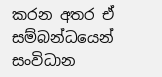කරන අතර ඒ සම්බන්ධයෙන් සංවිධාන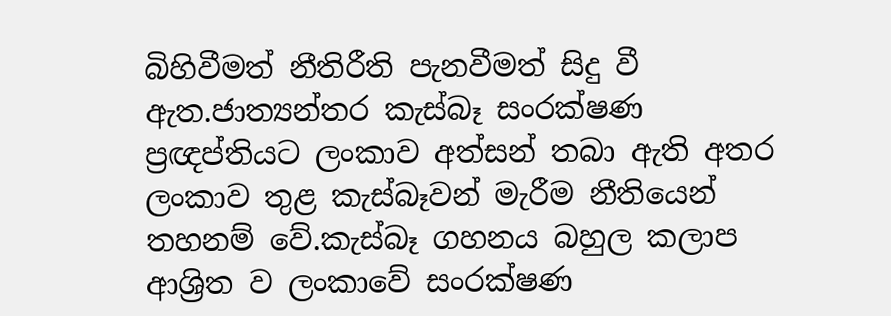බිහිවීමත් නීතිරීති පැනවීමත් සිදු වී ඇත.ජාත්‍යන්තර කැස්බෑ සංරක්ෂණ ප්‍රඥප්තියට ලංකාව අත්සන් තබා ඇති අතර ලංකාව තුළ කැස්බෑවන් මැරීම නීතියෙන් තහනම් වේ.කැස්බෑ ගහනය බහුල කලාප ආශ්‍රිත ව ලංකාවේ සංරක්ෂණ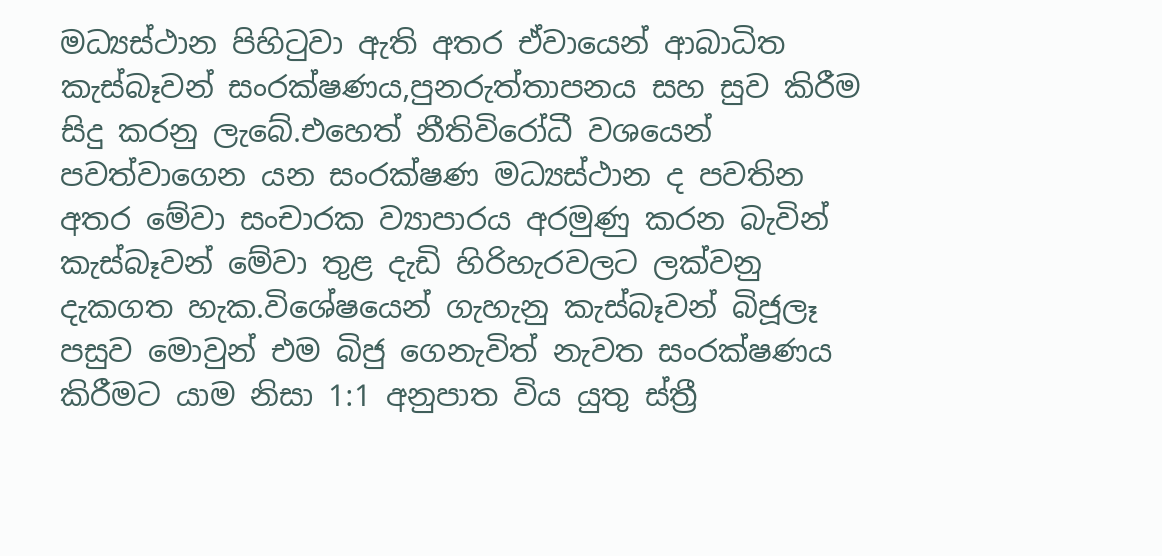මධ්‍යස්ථාන පිහිටුවා ඇති අතර ඒවායෙන් ආබාධිත කැස්බෑවන් සංරක්ෂණය,පුනරුත්තාපනය සහ සුව කිරීම සිදු කරනු ලැබේ.එහෙත් නීතිවිරෝධී වශයෙන් පවත්වාගෙන යන සංරක්ෂණ මධ්‍යස්ථාන ද පවතින අතර මේවා සංචාරක ව්‍යාපාරය අරමුණු කරන බැවින් කැස්බෑවන් මේවා තුළ දැඩි හිරිහැරවලට ලක්වනු දැකගත හැක.විශේෂයෙන් ගැහැනු කැස්බෑවන් බිජූලෑ පසුව මොවුන් එම බිජු ගෙනැවිත් නැවත සංරක්ෂණය කිරීමට යාම නිසා 1:1 අනුපාත විය යුතු ස්ත්‍රී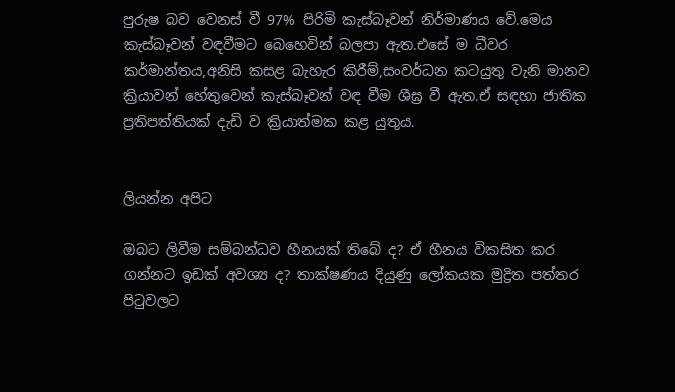පුරුෂ බව වෙනස් වී 97% පිරිමි කැස්බෑවන් නිර්මාණය වේ.මෙය කැස්බෑවන් වඳවීමට බෙහෙවින් බලපා ඇත.එසේ ම ධීවර කර්මාන්තය,අනිසි කසළ බැහැර කිරීම්,සංවර්ධන කටයුතු වැනි මානව ක්‍රියාවන් හේතුවෙන් කැස්බෑවන් වඳ වීම ශීඝ්‍ර වී ඇත.ඒ සඳහා ජාතික ප්‍රතිපත්තියක් දැඩි ව ක්‍රියාත්මක කළ යුතුය.


ලියන්න අපිට

ඔබට ලිවීම සම්බන්ධව හීනයක් තිබේ ද? ඒ හීනය විකසිත කර ගන්නට ඉඩක් අවශ්‍ය ද? තාක්ෂණය දියුණු ලෝකයක මුද්‍රිත පත්තර පිටුවලට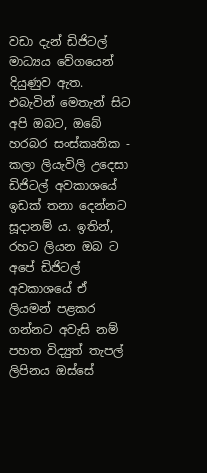වඩා දැන් ඩිජිටල් මාධ්‍යය වේගයෙන් දියුණුව ඇත. එබැවින් මෙතැන් සිට අපි ඔබට, ඔබේ හරබර සංස්කෘතික - කලා ලියැවිලි උදෙසා ඩිජිටල් අවකාශයේ ඉඩක් තනා දෙන්නට සූදානම් ය. ඉතින්, රහට ලියන ඔබ ට අපේ ඩිජිටල් අවකාශයේ ඒ ලියමන් පළකර ගන්නට අවැසි නම් පහත විද්‍යුත් තැපල් ලිපිනය ඔස්සේ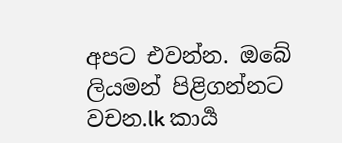අපට එවන්න. ඔබේ ලියමන් පිළිගන්නට වචන.lk කාර්‍ය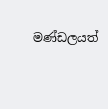මණ්ඩලයත්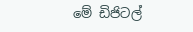මේ ඩිජිටල්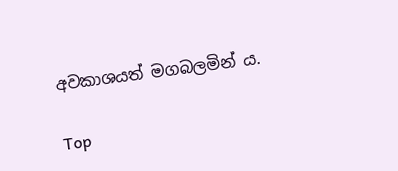අවකාශයත් මගබලමින් ය.

Top